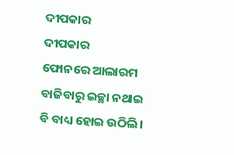ଦୀପକାର
ଦୀପକାର
ଫୋନରେ ଆଲାରମ ବାଜିବାରୁ ଇଚ୍ଛା ନଥାଇ ବି ବାଧ୍ୟ ହୋଇ ଉଠିଲି।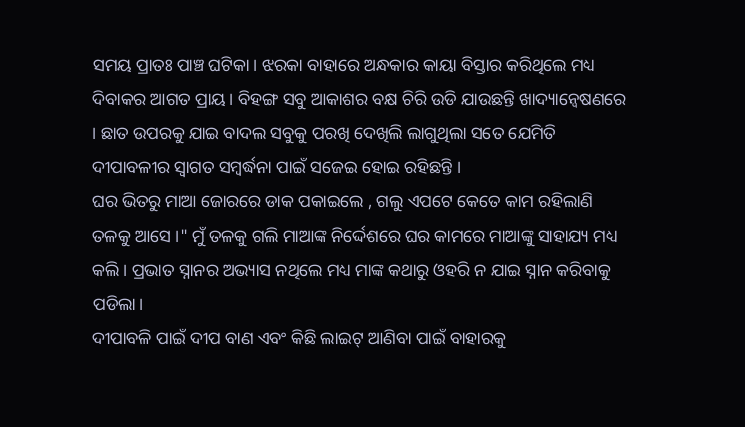ସମୟ ପ୍ରାତଃ ପାଞ୍ଚ ଘଟିକା। ଝରକା ବାହାରେ ଅନ୍ଧକାର କାୟା ବିସ୍ତାର କରିଥିଲେ ମଧ୍ୟ ଦିବାକର ଆଗତ ପ୍ରାୟ। ବିହଙ୍ଗ ସବୁ ଆକାଶର ବକ୍ଷ ଚିରି ଉଡି ଯାଉଛନ୍ତି ଖାଦ୍ୟାନ୍ଵେଷଣରେ । ଛାତ ଉପରକୁ ଯାଇ ବାଦଲ ସବୁକୁ ପରଖି ଦେଖିଲି ଲାଗୁଥିଲା ସତେ ଯେମିତି ଦୀପାବଳୀର ସ୍ବାଗତ ସମ୍ବର୍ଦ୍ଧନା ପାଇଁ ସଜେଇ ହୋଇ ରହିଛନ୍ତି ।
ଘର ଭିତରୁ ମାଆ ଜୋରରେ ଡାକ ପକାଇଲେ , ଗଲୁ ଏପଟେ କେତେ କାମ ରହିଲାଣି ତଳକୁ ଆସେ ।" ମୁଁ ତଳକୁ ଗଲି ମାଆଙ୍କ ନିର୍ଦ୍ଦେଶରେ ଘର କାମରେ ମାଆଙ୍କୁ ସାହାଯ୍ୟ ମଧ୍ୟ କଲି। ପ୍ରଭାତ ସ୍ନାନର ଅଭ୍ୟାସ ନଥିଲେ ମଧ୍ୟ ମାଙ୍କ କଥାରୁ ଓହରି ନ ଯାଇ ସ୍ନାନ କରିବାକୁ ପଡିଲା।
ଦୀପାବଳି ପାଇଁ ଦୀପ ବାଣ ଏବଂ କିଛି ଲାଇଟ୍ ଆଣିବା ପାଇଁ ବାହାରକୁ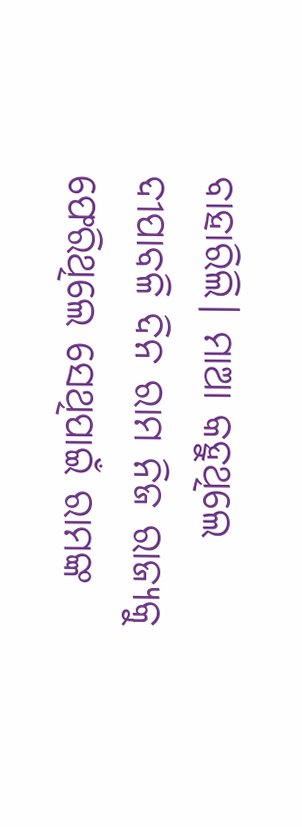ବାହାରିଲି। ମାଆ କହୁଥିଲେ ଦୀପାବଳି ଦିନ ରାମ ନିଜ ରାଜ୍ୟକୁ ଫେରିଥିଲେ ସେଥିପାଇଁ ରାମଙ୍କ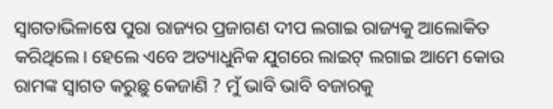ସ୍ୱାଗତାଭିଳାଷେ ପୁରା ରାଜ୍ୟର ପ୍ରଜାଗଣ ଦୀପ ଲଗାଇ ରାଜ୍ୟକୁ ଆଲୋକିତ କରିଥିଲେ। ହେଲେ ଏବେ ଅତ୍ୟାଧୁନିକ ଯୁଗରେ ଲାଇଟ୍ ଲଗାଇ ଆମେ କୋଉ ରାମଙ୍କ ସ୍ବାଗତ କରୁଛୁ କେଜାଣି ? ମୁଁ ଭାବି ଭାବି ବଜାରକୁ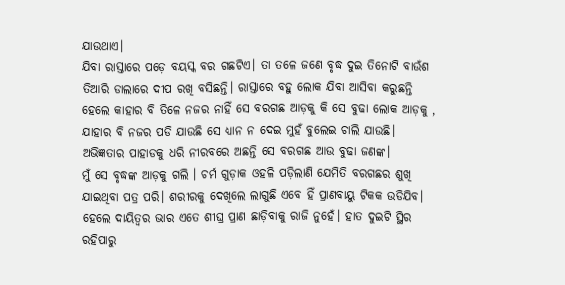ଯାଉଥାଏ।
ଯିବା ରାସ୍ତାରେ ପଡ଼େ ବୟସ୍କ ବର ଗଛଟିଏ। ତା ତଳେ ଜଣେ ବୃଦ୍ଧ ଦୁଇ ତିନୋଟି ବାଉଁଶ ତିଆରି ଡାଲାରେ ଦୀପ ରଖି ବସିଛନ୍ତି। ରାସ୍ତାରେ ବହୁ ଲୋକ ଯିବା ଆସିବା କରୁଛନ୍ତି ହେଲେ କାହାର ବି ତିଳେ ନଜର ନାହିଁ ସେ ବରଗଛ ଆଡ଼କୁ କି ସେ ବୁଢା ଲୋକ ଆଡ଼କୁ , ଯାହାର ବି ନଜର ପଡି ଯାଉଛି ସେ ଧ୍ୟାନ ନ ଦେଇ ମୁହଁ ବୁଲେଇ ଚାଲି ଯାଉଛି।
ଅଭିଜ୍ଞତାର ପାହାଡକୁ ଧରି ନୀରବରେ ଅଛନ୍ତି ସେ ବରଗଛ ଆଉ ବୁଢା ଜଣଙ୍କ।
ମୁଁ ସେ ବୃଦ୍ଧଙ୍କ ଆଡ଼କୁ ଗଲି । ଚର୍ମ ଗୁଡ଼ାକ ଓହଳି ପଡ଼ିଲାଣି ଯେମିତି ବରଗଛର ଶୁଖି ଯାଇଥିବା ପତ୍ର ପରି। ଶରୀରକୁ ଦେଖିଲେ ଲାଗୁଛି ଏବେ ହିଁ ପ୍ରାଣବାୟୁ ଟିକକ ଉଡିଯିବ। ହେଲେ ଦାୟିତ୍ଵର ଭାର ଏତେ ଶୀଘ୍ର ପ୍ରାଣ ଛାଡ଼ିବାକୁ ରାଜି ନୁହେଁ। ହାତ ଦୁଇଟି ସ୍ଥିର ରହିପାରୁ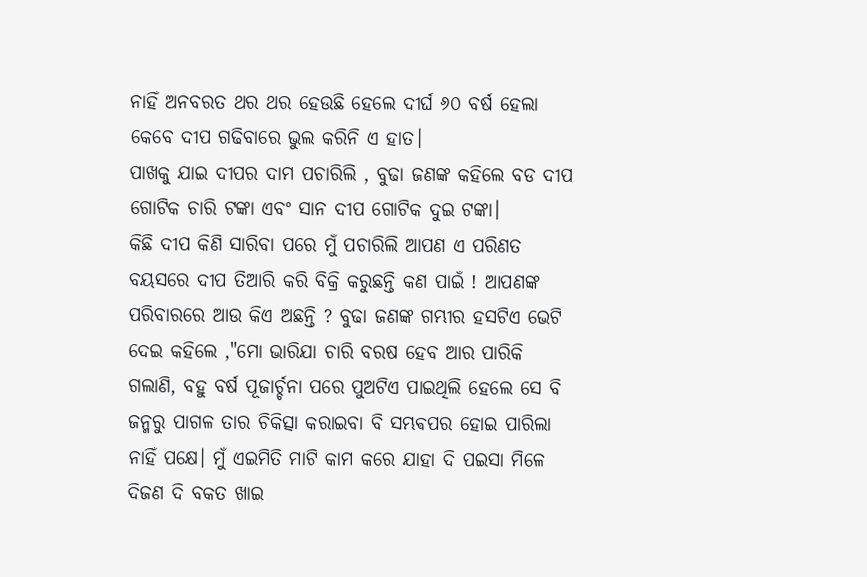ନାହିଁ ଅନବରତ ଥର ଥର ହେଉଛି ହେଲେ ଦୀର୍ଘ ୬୦ ବର୍ଷ ହେଲା କେବେ ଦୀପ ଗଢିବାରେ ଭୁଲ କରିନି ଏ ହାତ।
ପାଖକୁ ଯାଇ ଦୀପର ଦାମ ପଚାରିଲି , ବୁଢା ଜଣଙ୍କ କହିଲେ ବଡ ଦୀପ ଗୋଟିକ ଚାରି ଟଙ୍କା ଏବଂ ସାନ ଦୀପ ଗୋଟିକ ଦୁଇ ଟଙ୍କା।
କିଛି ଦୀପ କିଣି ସାରିବା ପରେ ମୁଁ ପଚାରିଲି ଆପଣ ଏ ପରିଣତ ବୟସରେ ଦୀପ ତିଆରି କରି ବିକ୍ରି କରୁଛନ୍ତି କଣ ପାଇଁ ! ଆପଣଙ୍କ ପରିବାରରେ ଆଉ କିଏ ଅଛନ୍ତି ? ବୁଢା ଜଣଙ୍କ ଗମ୍ଭୀର ହସଟିଏ ଭେଟି ଦେଇ କହିଲେ ,"ମୋ ଭାରିଯା ଚାରି ବରଷ ହେବ ଆର ପାରିକି ଗଲାଣି, ବହୁ ବର୍ଷ ପୂଜାର୍ଚ୍ଚନା ପରେ ପୁଅଟିଏ ପାଇଥିଲି ହେଲେ ସେ ବି ଜନ୍ମରୁ ପାଗଳ ତାର ଚିକିତ୍ସା କରାଇବା ବି ସମ୍ଭଵପର ହୋଇ ପାରିଲା ନାହିଁ ପକ୍ଷେ। ମୁଁ ଏଇମିତି ମାଟି କାମ କରେ ଯାହା ଦି ପଇସା ମିଳେ ଦିଜଣ ଦି ବକତ ଖାଇ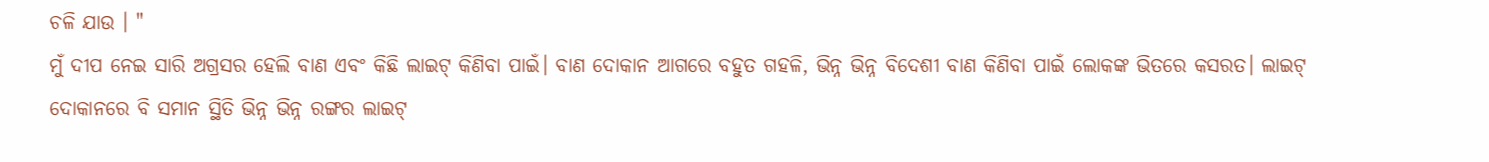ଚଳି ଯାଉ । "
ମୁଁ ଦୀପ ନେଇ ସାରି ଅଗ୍ରସର ହେଲି ବାଣ ଏବଂ କିଛି ଲାଇଟ୍ କିଣିବା ପାଇଁ। ବାଣ ଦୋକାନ ଆଗରେ ବହୁତ ଗହଳି, ଭିନ୍ନ ଭିନ୍ନ ବିଦେଶୀ ବାଣ କିଣିବା ପାଇଁ ଲୋକଙ୍କ ଭିତରେ କସରତ। ଲାଇଟ୍ ଦୋକାନରେ ବି ସମାନ ସ୍ଥିତି ଭିନ୍ନ ଭିନ୍ନ ରଙ୍ଗର ଲାଇଟ୍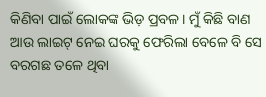କିଣିବା ପାଇଁ ଲୋକଙ୍କ ଭିଡ଼ ପ୍ରବଳ। ମୁଁ କିଛି ବାଣ ଆଉ ଲାଇଟ୍ ନେଇ ଘରକୁ ଫେରିଲା ବେଳେ ବି ସେ ବରଗଛ ତଳେ ଥିବା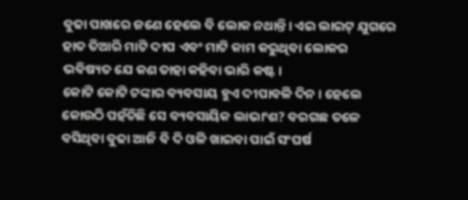ବୁଢା ପାଖରେ ଜଣେ ହେଲେ ବି ଲୋକ ନଥାନ୍ତି। ଏଇ ଲାଇଟ୍ ଯୁଗରେ ହାତ ତିଆରି ମାଟି ଦୀପ ଏବଂ ମାଟି କାମ କରୁଥିବା ଲୋକର ଭବିଷ୍ୟତ ଯେ କଣ ତାହା କହିବା ଭାରି କଷ୍ଟ।
କୋଟି କୋଟି ଟଙ୍କାର ବ୍ୟବସାୟ ହୁଏ ଦୀପାବଳି ଦିନ। ହେଲେ କୋଉଠି ପହଁଚିଛି ସେ ବ୍ୟବସାୟିକ ଲାଭାଂଶ? ବରଗଛ ତଳେ ବସିଥିବା ବୁଢା ଆଜି ବି ଦି ଓଳି ଖାଇବା ପାଇଁ ସଂଘର୍ଷ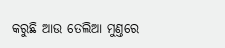କରୁଛି ଆଉ ତେଲିଆ ମୁଣ୍ତରେ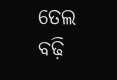ତେଲ ବଢ଼ି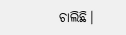ଚାଲିଛି।